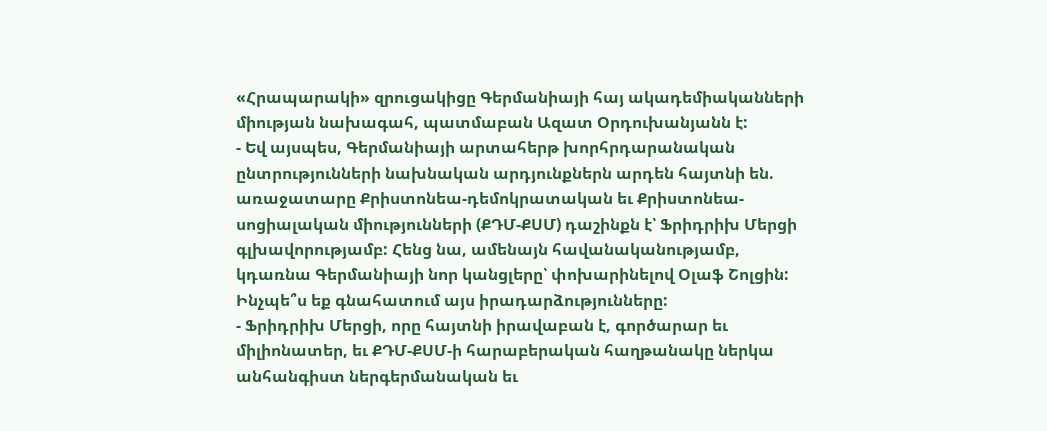«Հրապարակի» զրուցակիցը Գերմանիայի հայ ակադեմիականների միության նախագահ, պատմաբան Ազատ Օրդուխանյանն է:
- Եվ այսպես, Գերմանիայի արտահերթ խորհրդարանական ընտրությունների նախնական արդյունքներն արդեն հայտնի են. առաջատարը Քրիստոնեա-դեմոկրատական եւ Քրիստոնեա-սոցիալական միությունների (ՔԴՄ-ՔՍՄ) դաշինքն է՝ Ֆրիդրիխ Մերցի գլխավորությամբ: Հենց նա, ամենայն հավանականությամբ, կդառնա Գերմանիայի նոր կանցլերը՝ փոխարինելով Օլաֆ Շոլցին: Ինչպե՞ս եք գնահատում այս իրադարձությունները:
- Ֆրիդրիխ Մերցի, որը հայտնի իրավաբան է, գործարար եւ միլիոնատեր, եւ ՔԴՄ-ՔՍՄ-ի հարաբերական հաղթանակը ներկա անհանգիստ ներգերմանական եւ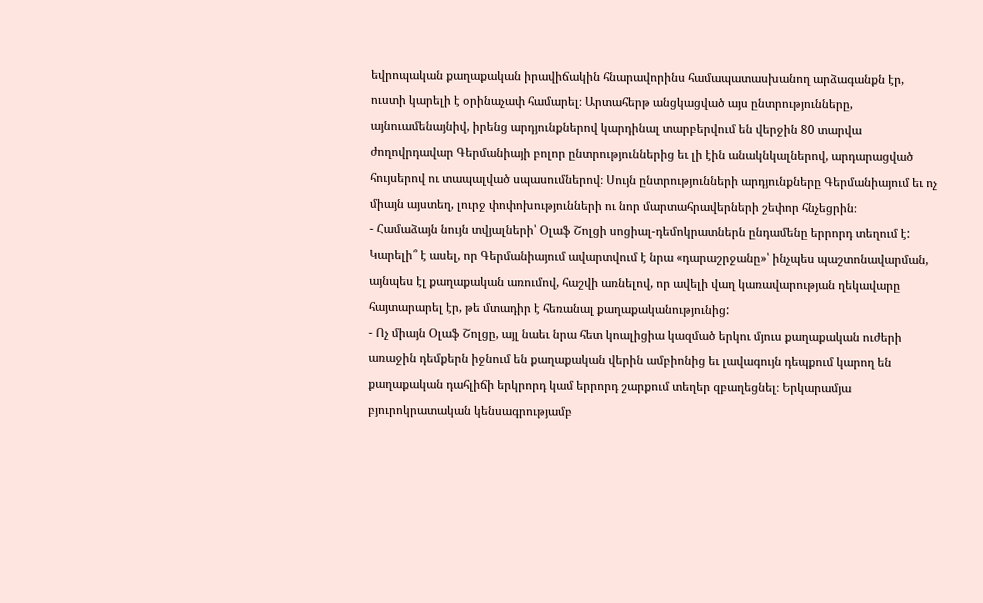եվրոպական քաղաքական իրավիճակին հնարավորինս համապատասխանող արձագանքն էր, ուստի կարելի է օրինաչափ համարել։ Արտահերթ անցկացված այս ընտրությունները, այնուամենայնիվ, իրենց արդյունքներով կարդինալ տարբերվում են վերջին 80 տարվա ժողովրդավար Գերմանիայի բոլոր ընտրություններից եւ լի էին անակնկալներով, արդարացված հույսերով ու տապալված սպասումներով։ Սույն ընտրությունների արդյունքները Գերմանիայում եւ ոչ միայն այստեղ, լուրջ փոփոխությունների ու նոր մարտահրավերների շեփոր հնչեցրին։
- Համաձայն նույն տվյալների՝ Օլաֆ Շոլցի սոցիալ-դեմոկրատներն ընդամենը երրորդ տեղում է: Կարելի՞ է ասել, որ Գերմանիայում ավարտվում է նրա «դարաշրջանը»՝ ինչպես պաշտոնավարման, այնպես էլ քաղաքական առումով, հաշվի առնելով, որ ավելի վաղ կառավարության ղեկավարը հայտարարել էր, թե մտադիր է հեռանալ քաղաքականությունից:
- Ոչ միայն Օլաֆ Շոլցը, այլ նաեւ նրա հետ կոալիցիա կազմած երկու մյուս քաղաքական ուժերի առաջին դեմքերն իջնում են քաղաքական վերին ամբիոնից եւ լավագույն դեպքում կարող են քաղաքական դահլիճի երկրորդ կամ երրորդ շարքում տեղեր զբաղեցնել։ Երկարամյա բյուրոկրատական կենսագրությամբ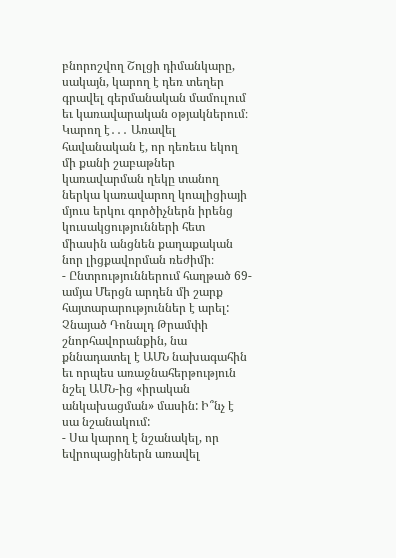բնորոշվող Շոլցի դիմանկարը, սակայն, կարող է դեռ տեղեր գրավել գերմանական մամուլում եւ կառավարական օթյակներում։ Կարող է․․․ Առավել հավանական է, որ դեռեւս եկող մի քանի շաբաթներ կառավարման ղեկը տանող ներկա կառավարող կոալիցիայի մյուս երկու գործիչներն իրենց կուսակցությունների հետ միասին անցնեն քաղաքական նոր լիցքավորման ռեժիմի։
- Ընտրություններում հաղթած 69-ամյա Մերցն արդեն մի շարք հայտարարություններ է արել: Չնայած Դոնալդ Թրամփի շնորհավորանքին, նա քննադատել է ԱՄՆ նախագահին եւ որպես առաջնահերթություն նշել ԱՄՆ-ից «իրական անկախացման» մասին: Ի՞նչ է սա նշանակում:
- Սա կարող է նշանակել, որ եվրոպացիներն առավել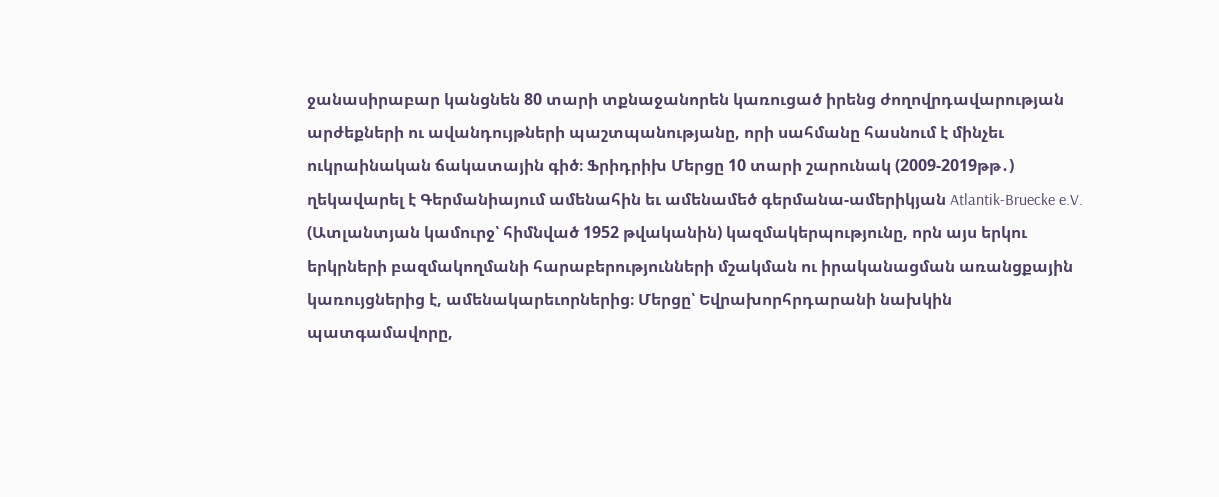ջանասիրաբար կանցնեն 80 տարի տքնաջանորեն կառուցած իրենց ժողովրդավարության արժեքների ու ավանդույթների պաշտպանությանը, որի սահմանը հասնում է մինչեւ ուկրաինական ճակատային գիծ։ Ֆրիդրիխ Մերցը 10 տարի շարունակ (2009-2019թթ․) ղեկավարել է Գերմանիայում ամենահին եւ ամենամեծ գերմանա-ամերիկյան Atlantik-Bruecke e.V. (Ատլանտյան կամուրջ՝ հիմնված 1952 թվականին) կազմակերպությունը, որն այս երկու երկրների բազմակողմանի հարաբերությունների մշակման ու իրականացման առանցքային կառույցներից է, ամենակարեւորներից։ Մերցը՝ Եվրախորհրդարանի նախկին պատգամավորը,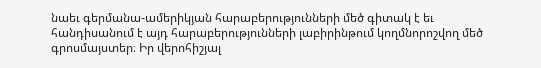նաեւ գերմանա-ամերիկյան հարաբերությունների մեծ գիտակ է եւ հանդիսանում է այդ հարաբերությունների լաբիրինթում կողմնորոշվող մեծ գրոսմայստեր։ Իր վերոհիշյալ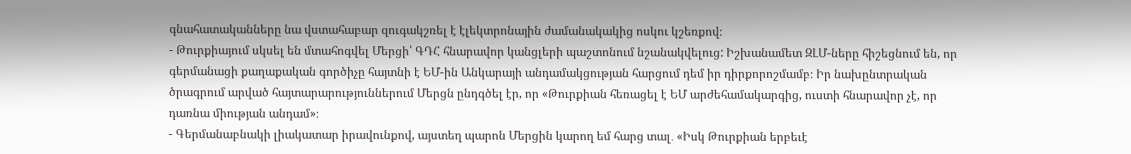գնահատականները նա վստահաբար զուգակշռել է էլեկտրոնային ժամանակակից ոսկու կշեռքով։
- Թուրքիայում սկսել են մտահոգվել Մերցի՝ ԳԴՀ հնարավոր կանցլերի պաշտոնում նշանակվելուց: Իշխանամետ ԶԼՄ-ները հիշեցնում են, որ գերմանացի քաղաքական գործիչը հայտնի է ԵՄ-ին Անկարայի անդամակցության հարցում դեմ իր դիրքորոշմամբ։ Իր նախընտրական ծրագրում արված հայտարարություններում Մերցն ընդգծել էր, որ «Թուրքիան հեռացել է ԵՄ արժեհամակարգից, ուստի հնարավոր չէ, որ դառնա միության անդամ»։
- Գերմանաբնակի լիակատար իրավունքով, այստեղ պարոն Մերցին կարող եմ հարց տալ․ «Իսկ Թուրքիան երբեւէ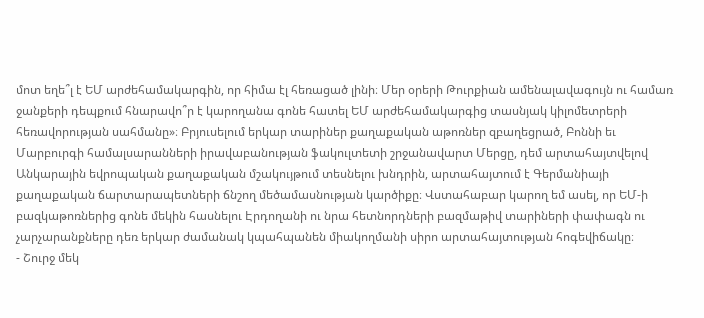մոտ եղե՞լ է ԵՄ արժեհամակարգին, որ հիմա էլ հեռացած լինի։ Մեր օրերի Թուրքիան ամենալավագույն ու համառ ջանքերի դեպքում հնարավո՞ր է կարողանա գոնե հատել ԵՄ արժեհամակարգից տասնյակ կիլոմետրերի հեռավորության սահմանը»։ Բրյուսելում երկար տարիներ քաղաքական աթոռներ զբաղեցրած, Բոննի եւ Մարբուրգի համալսարանների իրավաբանության ֆակուլտետի շրջանավարտ Մերցը, դեմ արտահայտվելով Անկարային եվրոպական քաղաքական մշակույթում տեսնելու խնդրին, արտահայտում է Գերմանիայի քաղաքական ճարտարապետների ճնշող մեծամասնության կարծիքը։ Վստահաբար կարող եմ ասել, որ ԵՄ-ի բազկաթոռներից գոնե մեկին հասնելու Էրդողանի ու նրա հետնորդների բազմաթիվ տարիների փափագն ու չարչարանքները դեռ երկար ժամանակ կպահպանեն միակողմանի սիրո արտահայտության հոգեվիճակը։
- Շուրջ մեկ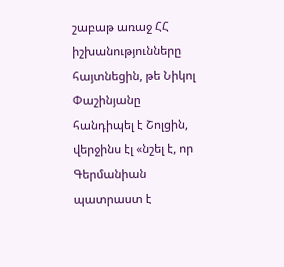շաբաթ առաջ ՀՀ իշխանությունները հայտնեցին, թե Նիկոլ Փաշինյանը հանդիպել է Շոլցին, վերջինս էլ «նշել է, որ Գերմանիան պատրաստ է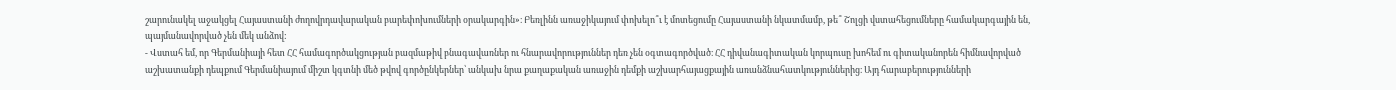շարունակել աջակցել Հայաստանի ժողովրդավարական բարեփոխումների օրակարգին»։ Բեռլինն առաջիկայում փոխելո՞ւ է մոտեցումը Հայաստանի նկատմամբ, թե՞ Շոլցի վստահեցումները համակարգային են, պայմանավորված չեն մեկ անձով:
- Վստահ եմ, որ Գերմանիայի հետ ՀՀ համագործակցության բազմաթիվ բնագավառներ ու հնարավորություններ դեռ չեն օգտագործված։ ՀՀ դիվանագիտական կորպուսը խոհեմ ու գիտականորեն հիմնավորված աշխատանքի դեպքում Գերմանիայում միշտ կգտնի մեծ թվով գործընկերներ՝ անկախ նրա քաղաքական առաջին դեմքի աշխարհայացքային առանձնահատկություններից։ Այդ հարաբերությունների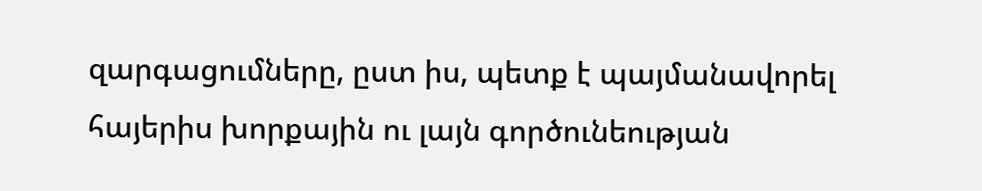զարգացումները, ըստ իս, պետք է պայմանավորել հայերիս խորքային ու լայն գործունեության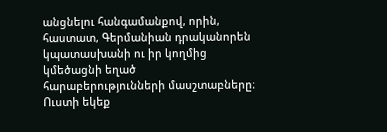անցնելու հանգամանքով, որին, հաստատ, Գերմանիան դրականորեն կպատասխանի ու իր կողմից կմեծացնի եղած հարաբերությունների մասշտաբները։ Ուստի եկեք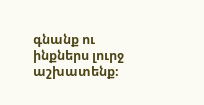գնանք ու ինքներս լուրջ աշխատենք։